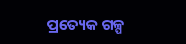ପ୍ରତ୍ୟେକ ଗଳ୍ପ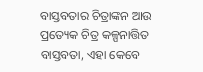ବାସ୍ତବତାର ଚିତ୍ରାଙ୍କନ ଆଉ ପ୍ରତ୍ୟେକ ଚିତ୍ର କଳ୍ପନାତ୍ତିତ ବାସ୍ତବତା, ଏହା କେବେ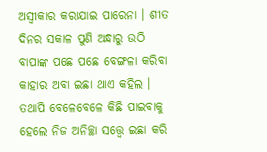ଅସ୍ୱୀକାର କରାଯାଇ ପାରେନା । ଶୀତ ଦିନର ସକାଳ ପୁଣି ଅନ୍ଧାରୁ ଉଠି ବାପାଙ୍କ ପଛେ ପଛେ ବେଙ୍ଗଳା କରିବା କାହାର ଅବା ଇଛା ଥାଏ କହିଲ । ତଥାପି ବେଳେବେଳେ କିଛି ପାଇବାକୁ ହେଲେ ନିଜ ଅନିଚ୍ଛା ସତ୍ତ୍ବେ ଇଛା କରି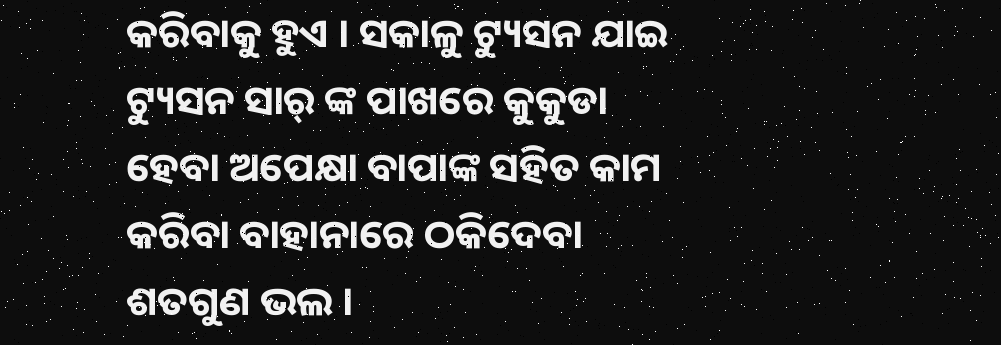କରିବାକୁ ହୁଏ । ସକାଳୁ ଟ୍ୟୁସନ ଯାଇ ଟ୍ୟୁସନ ସାର୍ ଙ୍କ ପାଖରେ କୁକୁଡା ହେବା ଅପେକ୍ଷା ବାପାଙ୍କ ସହିତ କାମ କରିବା ବାହାନାରେ ଠକିଦେବା ଶତଗୁଣ ଭଲ ।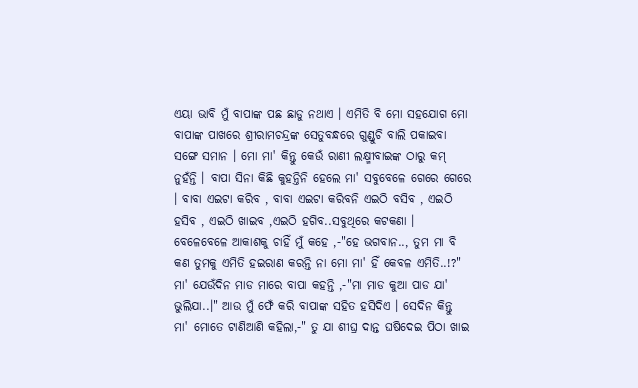ଏୟା ଭାବି ମୁଁ ବାପାଙ୍କ ପଛ ଛାଡୁ ନଥାଏ । ଏମିତି ବି ମୋ ସହଯୋଗ ମୋ ବାପାଙ୍କ ପାଖରେ ଶ୍ରୀରାମଚନ୍ଦ୍ରଙ୍କ ସେତୁବନ୍ଧରେ ଗୁଣ୍ଡୁଚି ବାଲି ପକାଇବା ସଙ୍ଗେ ସମାନ । ମୋ ମା' କିନ୍ତୁ କେଉଁ ରାଣୀ ଲକ୍ଷ୍ମୀବାଇଙ୍କ ଠାରୁ କମ୍ ନୁହଁନ୍ତି । ବାପା ସିନା କିଛି କୁହନ୍ତିନି ହେଲେ ମା' ସବୁବେଳେ ଗେରେ ଗେରେ । ବାବା ଏଇଟା କରିବ , ବାବା ଏଇଟା କରିବନି ଏଇଠି ବସିବ , ଏଇଠି ହସିବ , ଏଇଠି ଖାଇବ ,ଏଇଠି ହଗିବ..ସବୁଥିରେ କଟକଣା । ବେଳେବେଳେ ଆକାଶକୁ ଚାହିଁ ମୁଁ କହେ ,-"ହେ ଭଗବାନ.., ତୁମ ମା ବି କଣ ତୁମକୁ ଏମିତି ହଇରାଣ କରନ୍ତି ନା ମୋ ମା' ହିଁ କେବଳ ଏମିତି..!?"
ମା' ଯେଉଁଦିନ ମାଡ ମାରେ ବାପା କହନ୍ତି ,-"ମା ମାଡ କୁଆ ପାଡ ଯା' ଭୁଲିଯା..।" ଆଉ ମୁଁ ଫେଁ କରି ବାପାଙ୍କ ସହିତ ହସିଦିଏ । ସେଦିନ କିନ୍ତୁ ମା' ମୋତେ ଟାଣିଆଣି କହିଲା,-" ତୁ ଯା ଶୀଘ୍ର ଦାନ୍ତ ଘଷିଦେଇ ପିଠା ଖାଇ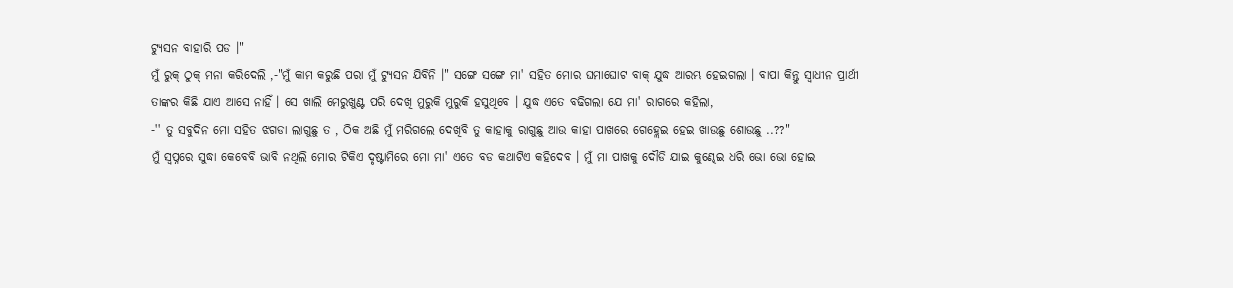ଟ୍ୟୁସନ ବାହାରି ପଡ ।"
ମୁଁ ରୁକ୍ ଠୁକ୍ ମନା କରିଦେଲି ,-"ମୁଁ କାମ କରୁଛି ପରା ମୁଁ ଟ୍ୟୁସନ ଯିବିନି ।" ସଙ୍ଗେ ସଙ୍ଗେ ମା' ସହିତ ମୋର ଘମାଘୋଟ ବାକ୍ ଯୁଦ୍ଧ ଆରମ୍ଭ ହେଇଗଲା । ବାପା କିନ୍ତୁ ସ୍ୱାଧୀନ ପ୍ରାର୍ଥୀ ତାଙ୍କର କିଛି ଯାଏ ଆସେ ନାହିଁ । ସେ ଖାଲି ମେରୁଖୁଣ୍ଟ ପରି ଦେଖି ମୁରୁକି ମୁରୁକି ହସୁଥିବେ । ଯୁଦ୍ଧ ଏତେ ବଢିଗଲା ଯେ ମା' ରାଗରେ କହିଲା,
-'' ତୁ ସବୁଦିନ ମୋ ସହିତ ଝଗଡା ଲାଗୁଛୁ ତ , ଠିକ ଅଛି ମୁଁ ମରିଗଲେ ଦେଖିବି ତୁ କାହାକୁ ରାଗୁଛୁ ଆଉ କାହା ପାଖରେ ଗେହ୍ଲେଇ ହେଇ ଖାଉଛୁ ଶୋଉଛୁ ..??"
ମୁଁ ସ୍ୱପ୍ନରେ ସୁଦ୍ଧା କେବେବି ଭାବି ନଥିଲି ମୋର ଟିକିଏ ଦୃଷ୍ଟାମିରେ ମୋ ମା' ଏତେ ବଡ କଥାଟିଏ କହିଦେବ । ମୁଁ ମା ପାଖକୁ ଦୌଡି ଯାଇ କୁଣ୍ଢେଇ ଧରି ଭୋ ଭୋ ହୋଇ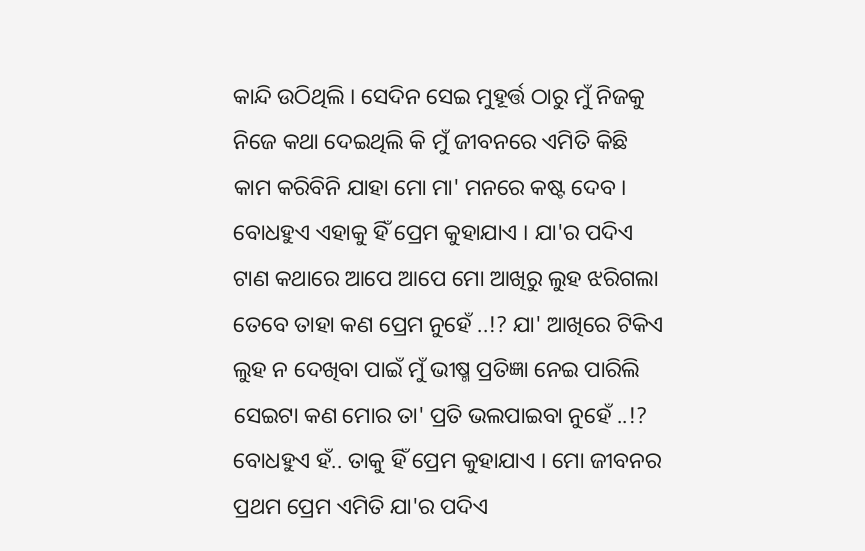କାନ୍ଦି ଉଠିଥିଲି । ସେଦିନ ସେଇ ମୁହୂର୍ତ୍ତ ଠାରୁ ମୁଁ ନିଜକୁ ନିଜେ କଥା ଦେଇଥିଲି କି ମୁଁ ଜୀବନରେ ଏମିତି କିଛି କାମ କରିବିନି ଯାହା ମୋ ମା' ମନରେ କଷ୍ଟ ଦେବ । ବୋଧହୁଏ ଏହାକୁ ହିଁ ପ୍ରେମ କୁହାଯାଏ । ଯା'ର ପଦିଏ ଟାଣ କଥାରେ ଆପେ ଆପେ ମୋ ଆଖିରୁ ଲୁହ ଝରିଗଲା ତେବେ ତାହା କଣ ପ୍ରେମ ନୁହେଁ ..!? ଯା' ଆଖିରେ ଟିକିଏ ଲୁହ ନ ଦେଖିବା ପାଇଁ ମୁଁ ଭୀଷ୍ମ ପ୍ରତିଜ୍ଞା ନେଇ ପାରିଲି ସେଇଟା କଣ ମୋର ତା' ପ୍ରତି ଭଲପାଇବା ନୁହେଁ ..!? ବୋଧହୁଏ ହଁ.. ତାକୁ ହିଁ ପ୍ରେମ କୁହାଯାଏ । ମୋ ଜୀବନର ପ୍ରଥମ ପ୍ରେମ ଏମିତି ଯା'ର ପଦିଏ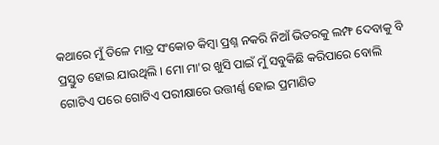କଥାରେ ମୁଁ ତିଳେ ମାତ୍ର ସଂକୋଚ କିମ୍ବା ପ୍ରଶ୍ନ ନକରି ନିଆଁ ଭିତରକୁ ଲମ୍ଫ ଦେବାକୁ ବି ପ୍ରସ୍ତୁତ ହୋଇ ଯାଉଥିଲି । ମୋ ମା'ର ଖୁସି ପାଇଁ ମୁଁ ସବୁକିଛି କରିପାରେ ବୋଲି ଗୋଟିଏ ପରେ ଗୋଟିଏ ପରୀକ୍ଷାରେ ଉତ୍ତୀର୍ଣ୍ଣ ହୋଇ ପ୍ରମାଣିତ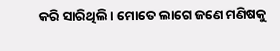କରି ସାରିଥିଲି । ମୋତେ ଲାଗେ ଜଣେ ମଣିଷକୁ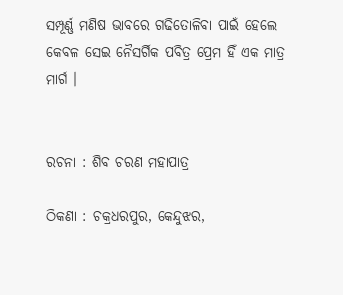ସମ୍ପୂର୍ଣ୍ଣ ମଣିଷ ଭାବରେ ଗଢିତୋଳିବା ପାଇଁ ହେଲେ କେବଳ ସେଇ ନୈସର୍ଗିକ ପବିତ୍ର ପ୍ରେମ ହିଁ ଏକ ମାତ୍ର ମାର୍ଗ ।


ରଚନା : ଶିବ ଚରଣ ମହାପାତ୍ର

ଠିକଣା : ଚକ୍ରଧରପୁର, କେନ୍ଦୁଝର,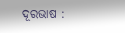ଦୂରଭାଷ :